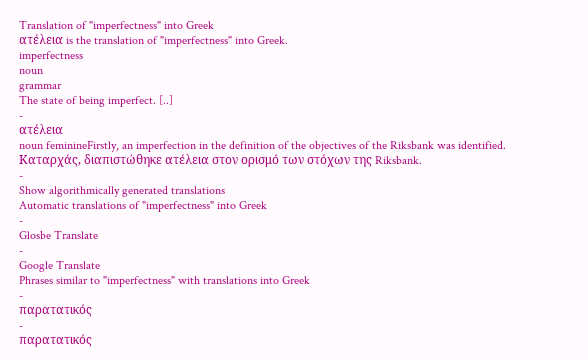Translation of "imperfectness" into Greek
ατέλεια is the translation of "imperfectness" into Greek.
imperfectness
noun
grammar
The state of being imperfect. [..]
-
ατέλεια
noun feminineFirstly, an imperfection in the definition of the objectives of the Riksbank was identified.
Καταρχάς, διαπιστώθηκε ατέλεια στον ορισμό των στόχων της Riksbank.
-
Show algorithmically generated translations
Automatic translations of "imperfectness" into Greek
-
Glosbe Translate
-
Google Translate
Phrases similar to "imperfectness" with translations into Greek
-
παρατατικός
-
παρατατικός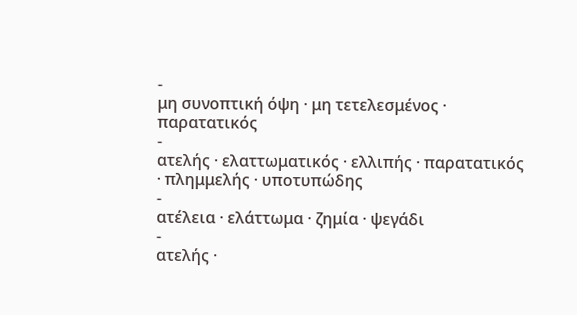-
μη συνοπτική όψη · μη τετελεσμένος · παρατατικός
-
ατελής · ελαττωματικός · ελλιπής · παρατατικός · πλημμελής · υποτυπώδης
-
ατέλεια · ελάττωμα · ζημία · ψεγάδι
-
ατελής ·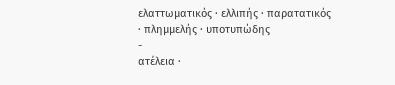ελαττωματικός · ελλιπής · παρατατικός · πλημμελής · υποτυπώδης
-
ατέλεια ·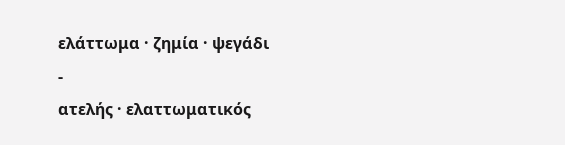ελάττωμα · ζημία · ψεγάδι
-
ατελής · ελαττωματικός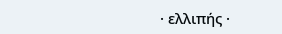· ελλιπής ·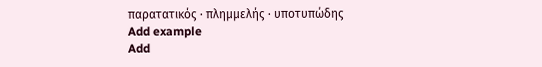παρατατικός · πλημμελής · υποτυπώδης
Add example
Add